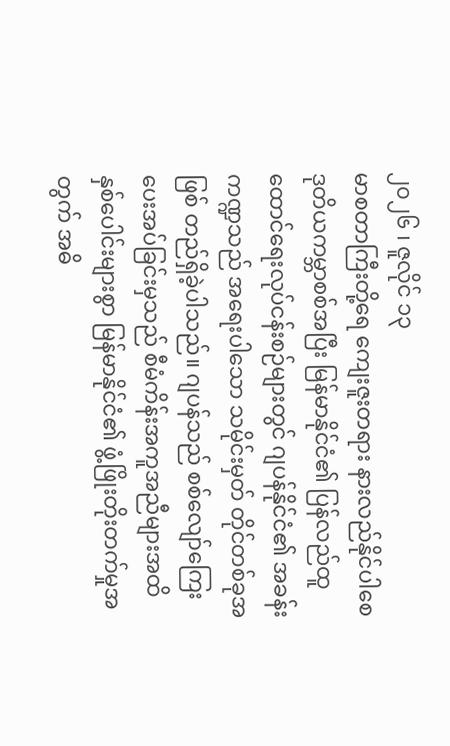၂၀၂၆ ၊ ဇူလိုင် ၁၃
မာစတာကြီးတို့ရေ ကျေးဇူးတရား နားလည်နိုင်ပါစေ
ဒုတိယကမ္ဘာစစ်အပြီး မြန်မာနိုင်ငံ၏ ပြန်လည်ထူထောင်ရေးလုပ်ငန်းစဉ်များတွင် ဂျပန်နိုင်ငံ၏ အခန်းကဏ္ဍသည် အရေးပါသော သမိုင်းမှတ် တိုင်တစ်ခုအဖြစ် တည်ရှိခဲ့ပါသည်။ ဂျပန်သည် စစ်လျော်ကြေးပေးအပ်ခြင်းမှသည် စီမံကိန်းအကူအညီများအထိ နှစ်ပေါင်းများစွာ မြန်မာနိုင်ငံ၏ ဖွံ့ဖြိုးတိုးတက်မှုအတွက် အဓိ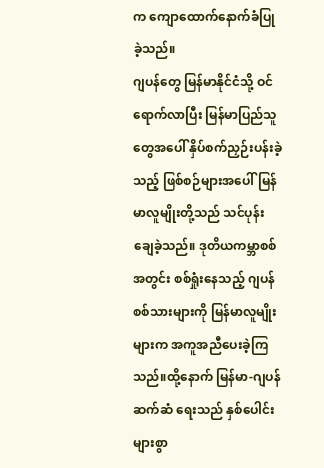က ကျောထောက်နောက်ခံပြုခဲ့သည်။
ဂျပန်တွေ မြန်မာနိုင်ငံသို့ ဝင်ရောက်လာပြီး မြန်မာပြည်သူတွေအပေါ် နှိပ်စက်ညှဉ်းပန်းခဲ့သည့် ဖြစ်စဉ်များအပေါ် မြန်မာလူမျိုးတို့သည် သင်ပုန်းချေခဲ့သည်။ ဒုတိယကမ္ဘာစစ်အတွင်း စစ်ရှုံးနေသည့် ဂျပန်စစ်သားများကို မြန်မာလူမျိုးများက အကူအညီပေးခဲ့ကြသည်။ထို့နောက် မြန်မာ-ဂျပန် ဆက်ဆံ ရေးသည် နှစ်ပေါင်းများစွာ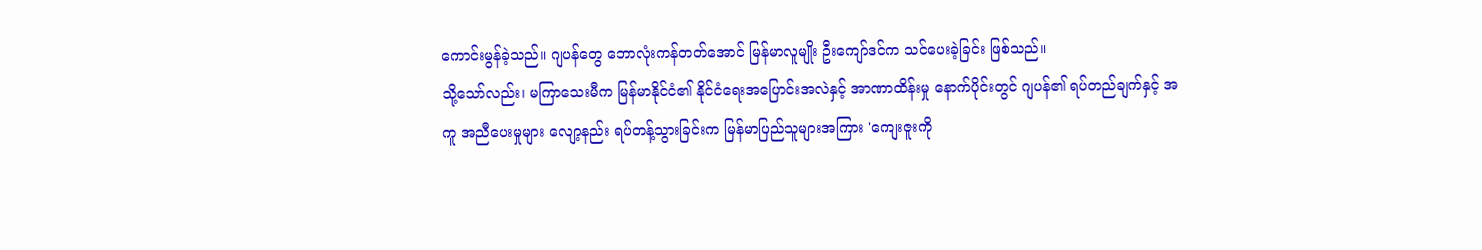ကောင်းမွန်ခဲ့သည်။ ဂျပန်တွေ ဘောလုံးကန်တတ်အောင် မြန်မာလူမျိုး ဦးကျော်ဒင်က သင်ပေးခဲ့ခြင်း ဖြစ်သည်။
သို့သော်လည်း၊ မကြာသေးမီက မြန်မာနိုင်ငံ၏ နိုင်ငံရေးအပြောင်းအလဲနှင့် အာဏာထိန်းမှု နောက်ပိုင်းတွင် ဂျပန်၏ ရပ်တည်ချက်နှင့် အကူ အညီပေးမှုများ လျော့နည်း ရပ်တန့်သွားခြင်းက မြန်မာပြည်သူများအကြား 'ကျေးဇူးကို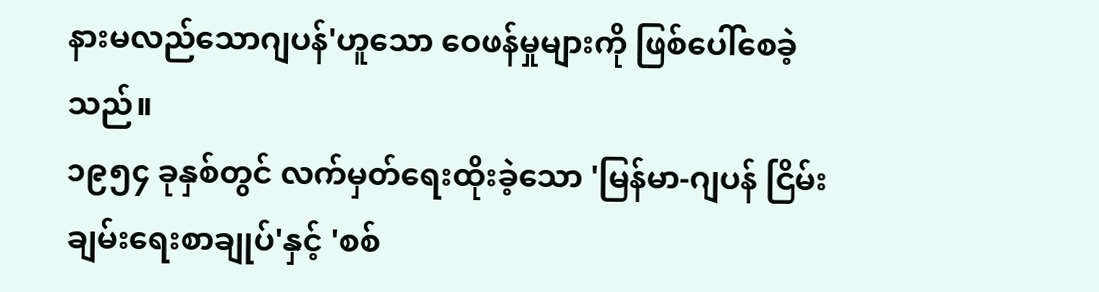နားမလည်သောဂျပန်'ဟူသော ဝေဖန်မှုများကို ဖြစ်ပေါ်စေခဲ့သည်။
၁၉၅၄ ခုနှစ်တွင် လက်မှတ်ရေးထိုးခဲ့သော 'မြန်မာ-ဂျပန် ငြိမ်းချမ်းရေးစာချုပ်'နှင့် 'စစ်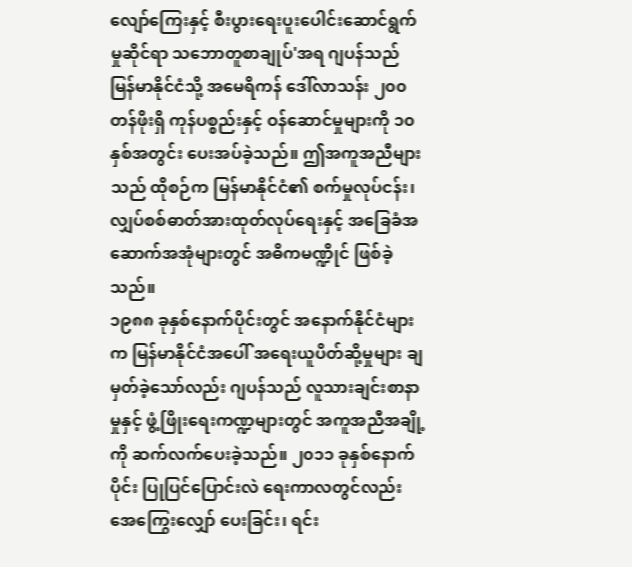လျော်ကြေးနှင့် စီးပွားရေးပူးပေါင်းဆောင်ရွက်မှုဆိုင်ရာ သဘောတူစာချုပ်'အရ ဂျပန်သည် မြန်မာနိုင်ငံသို့ အမေရိကန် ဒေါ်လာသန်း ၂၀၀ တန်ဖိုးရှိ ကုန်ပစ္စည်းနှင့် ဝန်ဆောင်မှုများကို ၁၀ နှစ်အတွင်း ပေးအပ်ခဲ့သည်။ ဤအကူအညီများသည် ထိုစဉ်က မြန်မာနိုင်ငံ၏ စက်မှုလုပ်ငန်း၊ လျှပ်စစ်ဓာတ်အားထုတ်လုပ်ရေးနှင့် အခြေခံအဆောက်အအုံများတွင် အဓိကမဏ္ဍိုင် ဖြစ်ခဲ့သည်။
၁၉၈၈ ခုနှစ်နောက်ပိုင်းတွင် အနောက်နိုင်ငံများက မြန်မာနိုင်ငံအပေါ် အရေးယူပိတ်ဆို့မှုများ ချမှတ်ခဲ့သော်လည်း ဂျပန်သည် လူသားချင်းစာနာမှုနှင့် ဖွံ့ဖြိုးရေးကဏ္ဍများတွင် အကူအညီအချို့ကို ဆက်လက်ပေးခဲ့သည်။ ၂၀၁၁ ခုနှစ်နောက်ပိုင်း ပြုပြင်ပြောင်းလဲ ရေးကာလတွင်လည်း အေကြွေးလျှော် ပေးခြင်း၊ ရင်း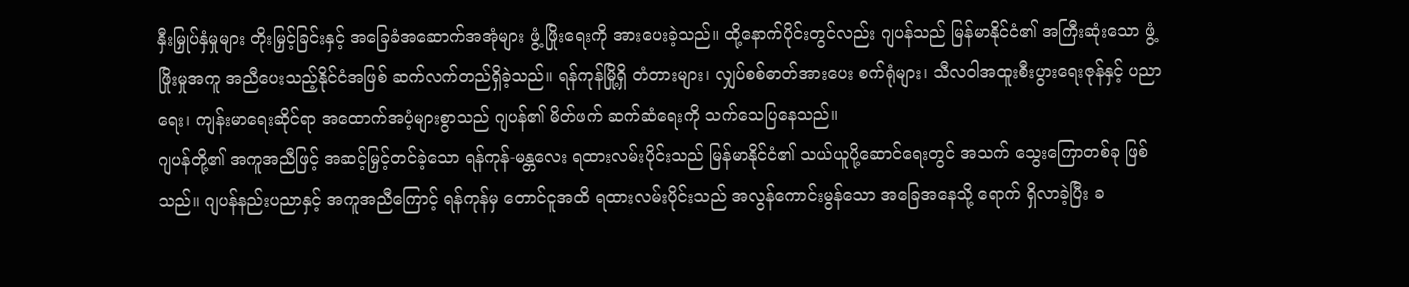နှီးမြှုပ်နှံမှုများ တိုးမြှင့်ခြင်းနှင့် အခြေခံအဆောက်အအုံများ ဖွံ့ ဖြိုးရေးကို အားပေးခဲ့သည်။ ထို့နောက်ပိုင်းတွင်လည်း ဂျပန်သည် မြန်မာနိုင်ငံ၏ အကြီးဆုံးသော ဖွံ့ဖြိုးမှုအကူ အညီပေးသည့်နိုင်ငံအဖြစ် ဆက်လက်တည်ရှိခဲ့သည်။ ရန်ကုန်မြို့ရှိ တံတားများ၊ လျှပ်စစ်ဓာတ်အားပေး စက်ရုံများ၊ သီလဝါအထူးစီးပွားရေးဇုန်နှင့် ပညာရေး၊ ကျန်းမာရေးဆိုင်ရာ အထောက်အပံ့များစွာသည် ဂျပန်၏ မိတ်ဖက် ဆက်ဆံရေးကို သက်သေပြနေသည်။
ဂျပန်တို့၏ အကူအညီဖြင့် အဆင့်မြှင့်တင်ခဲ့သော ရန်ကုန်-မန္တလေး ရထားလမ်းပိုင်းသည် မြန်မာနိုင်ငံ၏ သယ်ယူပို့ဆောင်ရေးတွင် အသက် သွေးကြောတစ်ခု ဖြစ်သည်။ ဂျပန်နည်းပညာနှင့် အကူအညီကြောင့် ရန်ကုန်မှ တောင်ငူအထိ ရထားလမ်းပိုင်းသည် အလွန်ကောင်းမွန်သော အခြေအနေသို့ ရောက် ရှိလာခဲ့ပြီး ခ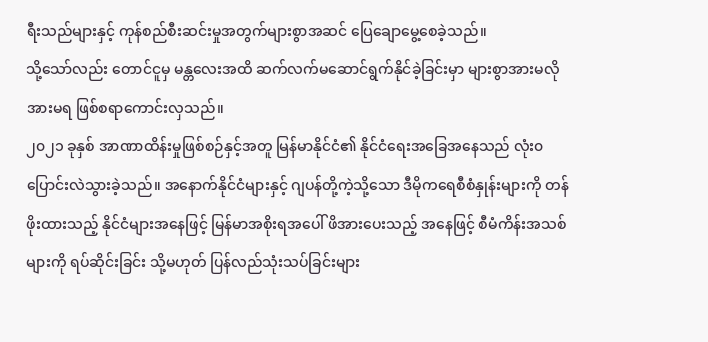ရီးသည်များနှင့် ကုန်စည်စီးဆင်းမှုအတွက်များစွာအဆင် ပြေချောမွေ့စေခဲ့သည်။
သို့သော်လည်း တောင်ငူမှ မန္တလေးအထိ ဆက်လက်မဆောင်ရွက်နိုင်ခဲ့ခြင်းမှာ များစွာအားမလို အားမရ ဖြစ်စရာကောင်းလှသည်။
၂၀၂၁ ခုနှစ် အာဏာထိန်းမှုဖြစ်စဉ်နှင့်အတူ မြန်မာနိုင်ငံ၏ နိုင်ငံရေးအခြေအနေသည် လုံး၀ပြောင်းလဲသွားခဲ့သည်။ အနောက်နိုင်ငံများနှင့် ဂျပန်တို့ကဲ့သို့သော ဒီမိုကရေစီစံနှုန်းများကို တန်ဖိုးထားသည့် နိုင်ငံများအနေဖြင့် မြန်မာအစိုးရအပေါ် ဖိအားပေးသည့် အနေဖြင့် စီမံကိန်းအသစ်များကို ရပ်ဆိုင်းခြင်း သို့မဟုတ် ပြန်လည်သုံးသပ်ခြင်းများ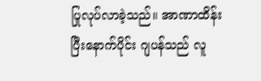ပြုလုပ်လာခဲ့သည်။ အာဏာထိန်းပြီးနောက်ပိုင်း ဂျပန်သည် လူ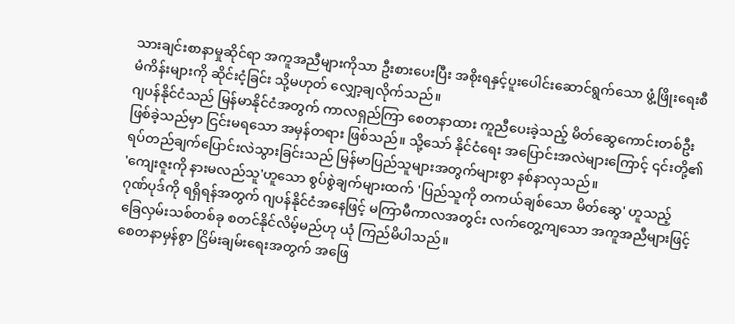သားချင်းစာနာမှုဆိုင်ရာ အကူအညီများကိုသာ ဦးစားပေးပြီး အစိုးရနှင့်ပူးပေါင်းဆောင်ရွက်သော ဖွံ့ဖြိုးရေးစီမံကိန်းများကို ဆိုင်းငံ့ခြင်း သို့မဟုတ် လျှော့ချလိုက်သည်။
ဂျပန်နိုင်ငံသည် မြန်မာနိုင်ငံအတွက် ကာလရှည်ကြာ စေတနာထား ကူညီပေးခဲ့သည့် မိတ်ဆွေကောင်းတစ်ဦး ဖြစ်ခဲ့သည်မှာ ငြင်းမရသော အမှန်တရား ဖြစ်သည်။ သို့သော် နိုင်ငံရေး အပြောင်းအလဲများကြောင့် ၎င်းတို့၏ ရပ်တည်ချက်ပြောင်းလဲသွားခြင်းသည် မြန်မာပြည်သူများအတွက်များစွာ နစ်နာလှသည်။
'ကျေးဇူးကို နားမလည်သူ'ဟူသော စွပ်စွဲချက်များထက် 'ပြည်သူကို တကယ်ချစ်သော မိတ်ဆွေ' ဟူသည့် ဂုဏ်ပုဒ်ကို ရရှိရန်အတွက် ဂျပန်နိုင်ငံအနေဖြင့် မကြာမီကာလအတွင်း လက်တွေ့ကျသော အကူအညီများဖြင့် ခြေလှမ်းသစ်တစ်ခု စတင်နိုင်လိမ့်မည်ဟု ယုံ ကြည်မိပါသည်။
စေတနာမှန်စွာ ငြိမ်းချမ်းရေးအတွက် အဖြေ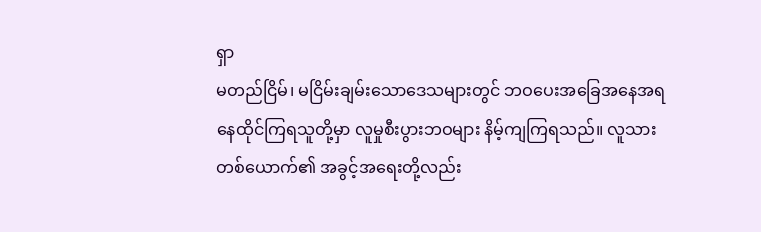ရှာ
မတည်ငြိမ်၊ မငြိမ်းချမ်းသောဒေသများတွင် ဘဝပေးအခြေအနေအရ နေထိုင်ကြရသူတို့မှာ လူမှုစီးပွားဘဝများ နိမ့်ကျကြရသည်။ လူသားတစ်ယောက်၏ အခွင့်အရေးတို့လည်း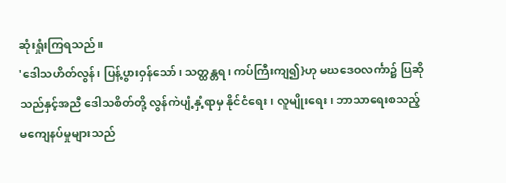ဆုံးရှုံးကြရသည်။
'ဒေါသဟိတ်လွန်၊ ပြန့်ပွားဝှန်သော်၊ သတ္ထန္တရ၊ ကပ်ကြီးကျ၍}ဟု မဃဒေဝလင်္ကာ၌ ပြဆိုသည်နှင့်အညီ ဒေါသစိတ်တို့ လွန်ကဲပျံ့နှံ့ရာမှ နိုင်ငံရေး၊ လူမျိုးရေး၊ ဘာသာရေးစသည့် မကျေနပ်မှုများသည်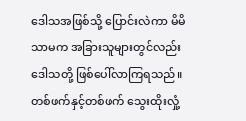ဒေါသအဖြစ်သို့ ပြောင်းလဲကာ မိမိသာမက အခြားသူများတွင်လည်း ဒေါသတို့ ဖြစ်ပေါ်လာကြရသည်။
တစ်ဖက်နှင့်တစ်ဖက် သွေးထိုးလှုံ့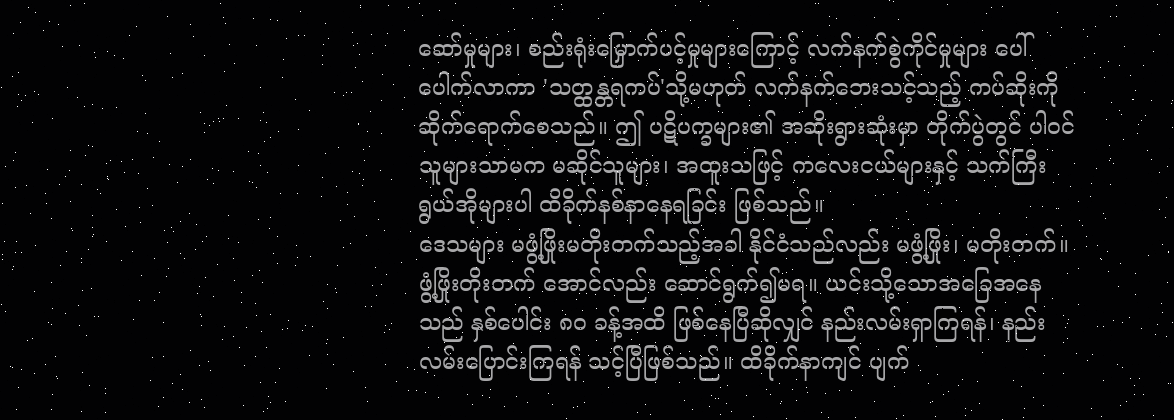ဆော်မှုများ၊ စည်းရုံးမြှောက်ပင့်မှုများကြောင့် လက်နက်စွဲကိုင်မှုများ ပေါ်ပေါက်လာကာ 'သတ္ထန္တရကပ်'သို့မဟုတ် လက်နက်ဘေးသင့်သည့် ကပ်ဆိုးကို ဆိုက်ရောက်စေသည်။ ဤ ပဋိပက္ခများ၏ အဆိုးရွားဆုံးမှာ တိုက်ပွဲတွင် ပါဝင်သူများသာမက မဆိုင်သူများ၊ အထူးသဖြင့် ကလေးငယ်များနှင့် သက်ကြီးရွယ်အိုများပါ ထိခိုက်နစ်နာနေရခြင်း ဖြစ်သည်။
ဒေသများ မဖွံ့ဖြိုးမတိုးတက်သည့်အခါ နိုင်ငံသည်လည်း မဖွံ့ဖြိုး၊ မတိုးတက်။ ဖွံ့ဖြိုးတိုးတက် အောင်လည်း ဆောင်ရွက်၍မရ။ ယင်းသို့သောအခြေအနေသည် နှစ်ပေါင်း ၈၀ ခန့်အထိ ဖြစ်နေပြီဆိုလျှင် နည်းလမ်းရှာကြရန်၊ နည်းလမ်းပြောင်းကြရန် သင့်ပြီဖြစ်သည်။ ထိခိုက်နာကျင် ပျက်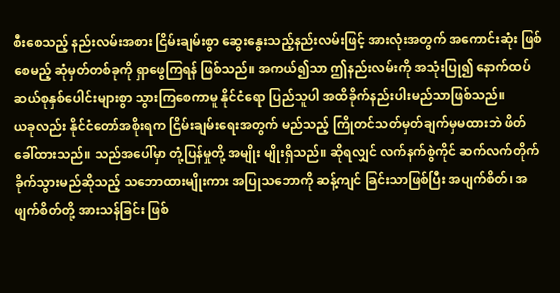စီးစေသည့် နည်းလမ်းအစား ငြိမ်းချမ်းစွာ ဆွေးနွေးသည့်နည်းလမ်းဖြင့် အားလုံးအတွက် အကောင်းဆုံး ဖြစ်စေမည့် ဆုံမှတ်တစ်ခုကို ရှာဖွေကြရန် ဖြစ်သည်။ အကယ်၍သာ ဤနည်းလမ်းကို အသုံးပြု၍ နောက်ထပ် ဆယ်စုနှစ်ပေါင်းများစွာ သွားကြစေကာမူ နိုင်ငံရော ပြည်သူပါ အထိခိုက်နည်းပါးမည်သာဖြစ်သည်။
ယခုလည်း နိုင်ငံတော်အစိုးရက ငြိမ်းချမ်းရေးအတွက် မည်သည့် ကြိုတင်သတ်မှတ်ချက်မှမထားဘဲ ဖိတ်ခေါ်ထားသည်။ သည်အပေါ်မှာ တုံ့ပြန်မှုတို့ အမျိုး မျိုးရှိသည်။ ဆိုရလျှင် လက်နက်စွဲကိုင် ဆက်လက်တိုက် ခိုက်သွားမည်ဆိုသည့် သဘောထားမျိုးကား အပြုသဘောကို ဆန့်ကျင် ခြင်းသာဖြစ်ပြီး အပျက်စိတ်၊ အဖျက်စိတ်တို့ အားသန်ခြင်း ဖြစ်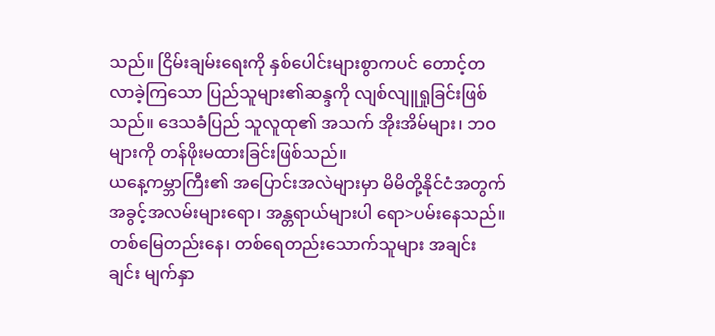သည်။ ငြိမ်းချမ်းရေးကို နှစ်ပေါင်းများစွာကပင် တောင့်တလာခဲ့ကြသော ပြည်သူများ၏ဆန္ဒကို လျစ်လျူရှုခြင်းဖြစ်သည်။ ဒေသခံပြည် သူလူထု၏ အသက် အိုးအိမ်များ၊ ဘဝများကို တန်ဖိုးမထားခြင်းဖြစ်သည်။
ယနေ့ကမ္ဘာကြီး၏ အပြောင်းအလဲများမှာ မိမိတို့နိုင်ငံအတွက် အခွင့်အလမ်းများရော၊ အန္တရာယ်များပါ ရော>ပမ်းနေသည်။ တစ်မြေတည်းနေ၊ တစ်ရေတည်းသောက်သူများ အချင်းချင်း မျက်နှာ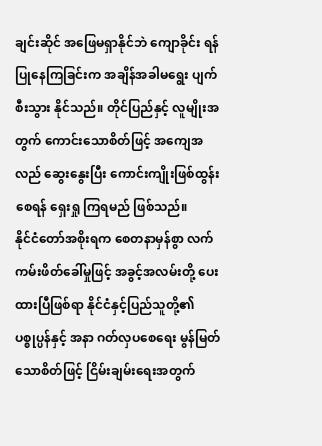ချင်းဆိုင် အဖြေမရှာနိုင်ဘဲ ကျောခိုင်း ရန်ပြုနေကြခြင်းက အချိန်အခါမရွေး ပျက်စီးသွား နိုင်သည်။ တိုင်ပြည်နှင့် လူမျိုးအတွက် ကောင်းသောစိတ်ဖြင့် အကျေအလည် ဆွေးနွေးပြီး ကောင်းကျိုးဖြစ်ထွန်းစေရန် ရှေးရှု ကြရမည် ဖြစ်သည်။
နိုင်ငံတော်အစိုးရက စေတနာမှန်စွာ လက်ကမ်းဖိတ်ခေါ်မှုဖြင့် အခွင့်အလမ်းတို့ ပေးထားပြီဖြစ်ရာ နိုင်ငံနှင့်ပြည်သူတို့၏ ပစ္စုပ္ပန်နှင့် အနာ ဂတ်လှပစေရေး မွန်မြတ်သောစိတ်ဖြင့် ငြိမ်းချမ်းရေးအတွက်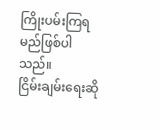ကြိုးပမ်းကြရမည်ဖြစ်ပါသည်။
ငြိမ်းချမ်းရေးဆို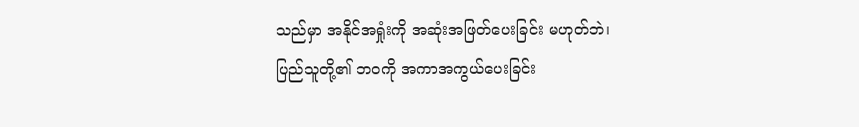သည်မှာ အနိုင်အရှုံးကို အဆုံးအဖြတ်ပေးခြင်း မဟုတ်ဘဲ၊ ပြည်သူတို့၏ ဘဝကို အကာအကွယ်ပေးခြင်း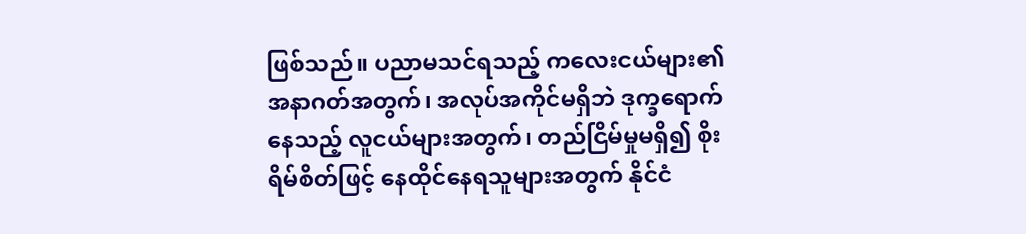ဖြစ်သည်။ ပညာမသင်ရသည့် ကလေးငယ်များ၏ အနာဂတ်အတွက်၊ အလုပ်အကိုင်မရှိဘဲ ဒုက္ခရောက်နေသည့် လူငယ်များအတွက်၊ တည်ငြိမ်မှုမရှိ၍ စိုးရိမ်စိတ်ဖြင့် နေထိုင်နေရသူများအတွက် နိုင်ငံ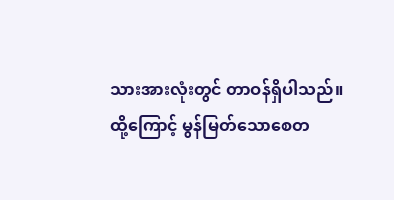သားအားလုံးတွင် တာဝန်ရှိပါသည်။
ထို့ကြောင့် မွန်မြတ်သောစေတ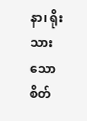နာ၊ ရိုးသားသော စိတ်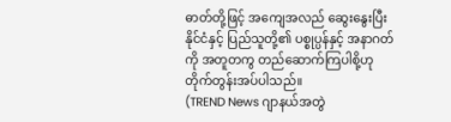ဓာတ်တို့ဖြင့် အကျေအလည် ဆွေးနွေးပြီး နိုင်ငံနှင့် ပြည်သူတို့၏ ပစ္စုပ္ပန်နှင့် အနာဂတ်ကို အတူတကွ တည်ဆောက်ကြပါစို့ဟု တိုက်တွန်းအပ်ပါသည်။
(TREND News ဂျာနယ်အတွဲ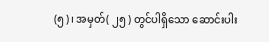(၅)၊ အမှတ်( ၂၅ ) တွင်ပါရှိသော ဆောင်းပါး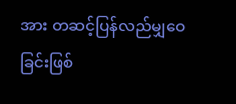အား တဆင့်ပြန်လည်မျှဝေခြင်းဖြစ်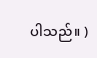ပါသည်။ )